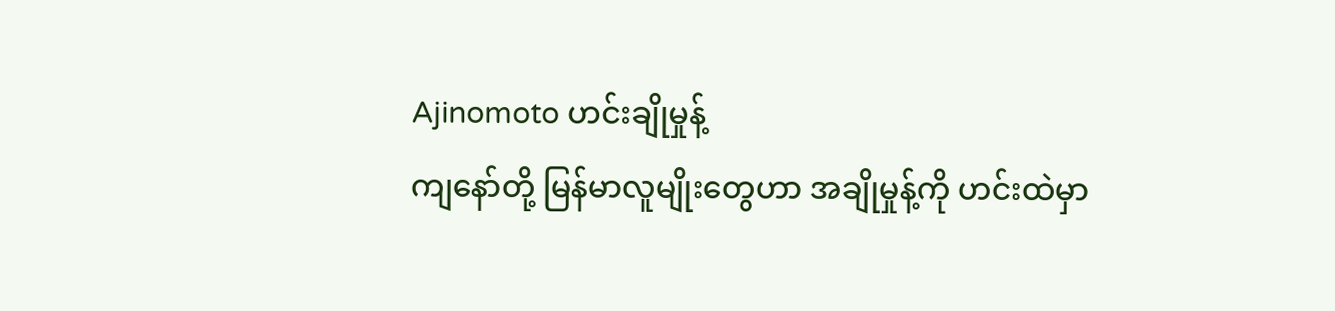Ajinomoto ဟင်းချိုမှုန့်
ကျနော်တို့ မြန်မာလူမျိုးတွေဟာ အချိုမှုန့်ကို ဟင်းထဲမှာ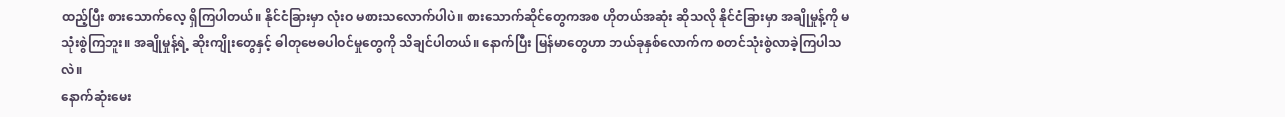ထည့်ပြီး စားသောက်လေ့ ရှိကြပါတယ်။ နိုင်ငံခြားမှာ လုံးဝ မစားသလောက်ပါပဲ။ စားသောက်ဆိုင်တွေကအစ ဟိုတယ်အဆုံး ဆိုသလို နိုင်ငံခြားမှာ အချိုမှုန့်ကို မသုံးစွဲကြဘူး။ အချိုမှုန့်ရဲ့ ဆိုးကျိုးတွေနှင့် ဓါတုဗေဓပါဝင်မှုတွေကို သိချင်ပါတယ်။ နောက်ပြီး မြန်မာတွေဟာ ဘယ်ခုနှစ်လောက်က စတင်သုံးစွဲလာခဲ့ကြပါသလဲ။
နောက်ဆုံးမေး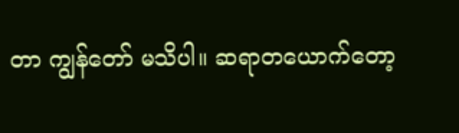တာ ကျွန်တော် မသိပါ။ ဆရာတယောက်တော့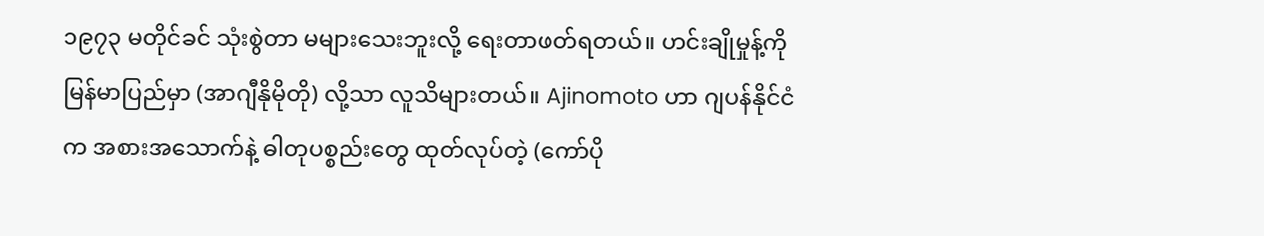၁၉၇၃ မတိုင်ခင် သုံးစွဲတာ မများသေးဘူးလို့ ရေးတာဖတ်ရတယ်။ ဟင်းချိုမှုန့်ကို မြန်မာပြည်မှာ (အာဂျီနိုမိုတို) လို့သာ လူသိများတယ်။ Ajinomoto ဟာ ဂျပန်နိုင်ငံက အစားအသောက်နဲ့ ဓါတုပစ္စည်းတွေ ထုတ်လုပ်တဲ့ (ကော်ပို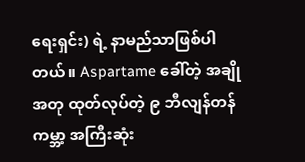ရေးရှင်း) ရဲ့ နာမည်သာဖြစ်ပါတယ်။ Aspartame ခေါ်တဲ့ အချိုအတု ထုတ်လုပ်တဲ့ ၉ ဘီလျန်တန် ကမ္ဘာ့ အကြီးဆုံး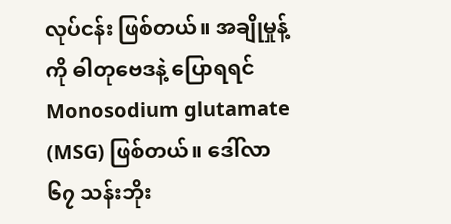လုပ်ငန်း ဖြစ်တယ်။ အချိုမှုန့်ကို ဓါတုဗေဒနဲ့ ပြောရရင် Monosodium glutamate (MSG) ဖြစ်တယ်။ ဒေါ်လာ ၆၇ သန်းဘိုး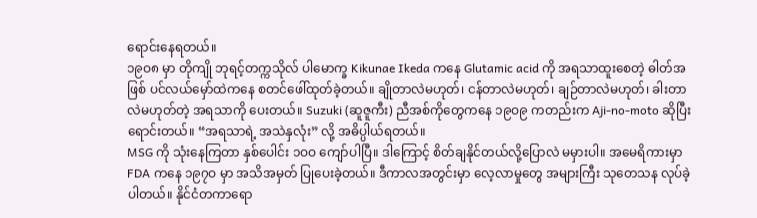ရောင်းနေရတယ်။
၁၉ဝ၈ မှာ တိုကျို ဘုရင့်တက္ကသိုလ် ပါမောက္ခ Kikunae Ikeda ကနေ Glutamic acid ကို အရသာထူးစေတဲ့ ဓါတ်အဖြစ် ပင်လယ်မှော်ထဲကနေ စတင်ဖေါ်ထုတ်ခဲ့တယ်။ ချိုတာလဲမဟုတ်၊ ငန်တာလဲမဟုတ်၊ ချဉ်တာလဲမဟုတ်၊ ခါးတာလဲမဟုတ်တဲ့ အရသာကို ပေးတယ်။ Suzuki (ဆူဇူကီး) ညီအစ်ကိုတွေကနေ ၁၉ဝ၉ ကတည်းက Aji-no-moto ဆိုပြီး ရောင်းတယ်။ “အရသာရဲ့ အသဲနှလုံး” လို့ အဓိပ္ပါယ်ရတယ်။
MSG ကို သုံးနေကြတာ နှစ်ပေါင်း ၁ဝဝ ကျော်ပါပြီ။ ဒါကြောင့် စိတ်ချနိုင်တယ်လို့ပြောလဲ မမှားပါ။ အမေရိကားမှာ FDA ကနေ ၁၉၇ဝ မှာ အသိအမှတ် ပြုပေးခဲ့တယ်။ ဒီကာလအတွင်းမှာ လေ့လာမှုတွေ အများကြီး သုတေသန လုပ်ခဲ့ပါတယ်။ နိုင်ငံတကာရော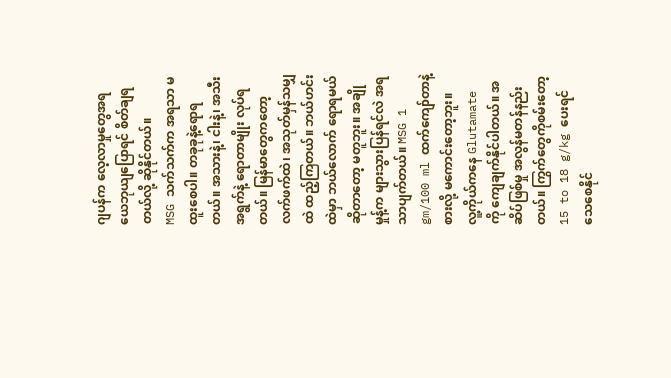ဂျပန်က လေ့လာမှုတွေအရ ယေဘုယျပြောရင် စိတ်ချရတယ်လို့ ဆိုနိုင်တယ်။
MSG သက်သက်က အရသာ မထူးစေပါ။ တခုခုနဲ့ရောရတယ်။ အသားနဲ့၊ ငါးနဲ့၊ အသီးအရွက်နဲ့ ရောတာမျိုး လုပ်ရတယ်။ မြန်မာတွေကတော့ လက်ဖက်ထဲ၊ အသုတ်မှန်သမျှထဲ ထည့်ကြတယ်။ ဘယ်ဟင်းထဲမှာ ဘယ်လောက် ရောရမယ်ဆိုတာတော့ မတူဘူး။ အချိုမှုန့်က များသွားပြန်ရင်လဲ အရသာပျက်တယ်။ MSG 1 gm/100 ml ထက်ကျော်တာနဲ့ စားလို့ မကောင်းတော့ဘူး။
လူ့ကိုယ်ကနေ Glutamate ကို ကျေချက်နိုင်ပါတယ်။ အဆိပ်ဖြစ်မှု အလွန်မတန်နည်းတယ်။ ကြွက်တွေကိုစမ်းတော့ 15 to 18 g/kg ပေးရင် သေစေနိုင်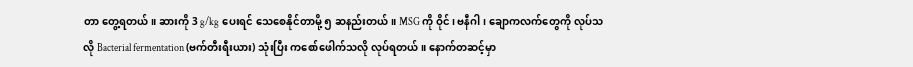တာ တွေ့ရတယ်။ ဆားကို 3 g/kg ပေးရင် သေစေနိုင်တာမို့ ၅ ဆနည်းတယ်။ MSG ကို ဝိုင်၊ ဗနီဂါ၊ ချောကလက်တွေကို လုပ်သလို Bacterial fermentation (ဗက်တီးရီးယား) သုံးပြီး ကစော်ဖေါက်သလို လုပ်ရတယ်။ နောက်တဆင့်မှာ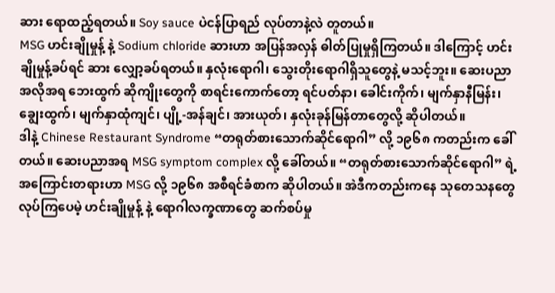ဆား ရောထည့်ရတယ်။ Soy sauce ပဲငန်ပြာရည် လုပ်တာနဲ့လဲ တူတယ်။
MSG ဟင်းချိုမှုန့် နဲ့ Sodium chloride ဆားဟာ အပြန်အလှန် ဓါတ်ပြုမှုရှိကြတယ်။ ဒါကြောင့် ဟင်းချိုမှုန့်ခပ်ရင် ဆား လျှော့ခပ်ရတယ်။ နှလုံးရောဂါ၊ သွေးတိုးရောဂါရှိသူတွေနဲ့ မသင့်ဘူး။ ဆေးပညာအလိုအရ ဘေးထွက် ဆိုကျိုးတွေကို စာရင်းကောက်တော့ ရင်ပတ်နာ၊ ခေါင်းကိုက်၊ မျက်နှာနီမြန်း၊ ချွေးထွက်၊ မျက်နှာထုံကျင်၊ ပျို့-အန်ချင်၊ အားယုတ်၊ နှလုံးခုန်မြန်တာတွေလို့ ဆိုပါတယ်။
ဒါနဲ့ Chinese Restaurant Syndrome “တရုတ်စားသောက်ဆိုင်ရောဂါ” လို့ ၁၉၆၈ ကတည်းက ခေါ်တယ်။ ဆေးပညာအရ MSG symptom complex လို့ ခေါ်တယ်။ “တရုတ်စားသောက်ဆိုင်ရောဂါ” ရဲ့ အကြောင်းတရားဟာ MSG လို့ ၁၉၆၈ အစီရင်ခံစာက ဆိုပါတယ်။ အဲဒီကတည်းကနေ သုတေသနတွေ လုပ်ကြပေမဲ့ ဟင်းချိုမှုန့် နဲ့ ရောဂါလက္ခဏာတွေ ဆက်စပ်မှု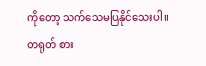ကိုတော့ သက်သေမပြနိုင်သေးပါ။
တရုတ် စား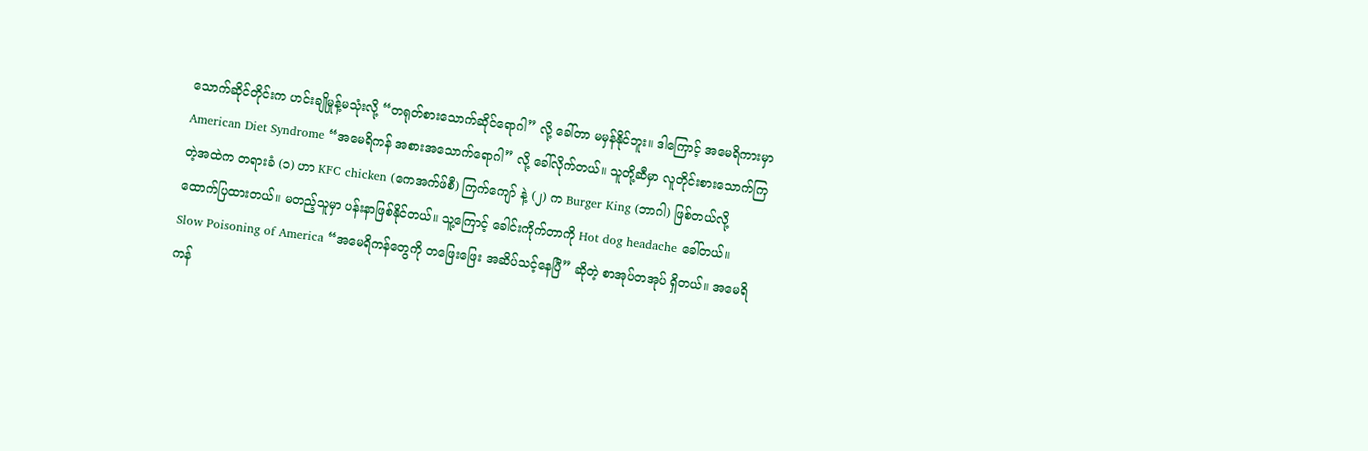သောက်ဆိုင်တိုင်းက ဟင်းချိုမှုန့်မသုံးလို့ “တရုတ်စားသောက်ဆိုင်ရောဂါ” လို့ ခေါ်တာ မမှန်နိုင်ဘူး။ ဒါကြောင့် အမေရိကားမှာ American Diet Syndrome “အမေရိကန် အစားအသောက်ရောဂါ” လို့ ခေါ်လိုက်တယ်။ သူတို့ဆီမှာ လူတိုင်းစားသောက်ကြတဲ့အထဲက တရားခံ (၁) ဟာ KFC chicken (ကေအက်ဖ်စီ) ကြက်ကျော် နဲ့ (၂) က Burger King (ဘာဂါ) ဖြစ်တယ်လို့ ထောက်ပြထားတယ်။ မတည့်သူမှာ ပန်းနာဖြစ်နိုင်တယ်။ သူ့ကြောင့် ခေါင်းကိုက်တာကို Hot dog headache ခေါ်တယ်။
Slow Poisoning of America “အမေရိကန်တွေကို တဖြေးဖြေး အဆိပ်သင့်နေပြီ” ဆိုတဲ့ စာအုပ်တအုပ် ရှိတယ်။ အမေရိကန်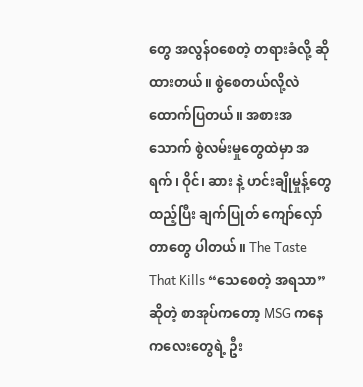တွေ အလွန်ဝစေတဲ့ တရားခံလို့ ဆိုထားတယ်။ စွဲစေတယ်လို့လဲ ထောက်ပြတယ်။ အစားအသောက် စွဲလမ်းမှုတွေထဲမှာ အရက်၊ ဝိုင်၊ ဆား နဲ့ ဟင်းချိုမှုန့်တွေ ထည့်ပြီး ချက်ပြုတ် ကျော်လှော်တာတွေ ပါတယ်။ The Taste That Kills “သေစေတဲ့ အရသာ” ဆိုတဲ့ စာအုပ်ကတော့ MSG ကနေ ကလေးတွေရဲ့ ဦး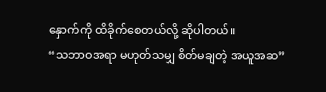နှောက်ကို ထိခိုက်စေတယ်လို့ ဆိုပါတယ်။
“သဘာဝအရာ မဟုတ်သမျှ စိတ်မချတဲ့ အယူအဆ”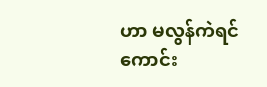ဟာ မလွန်ကဲရင် ကောင်း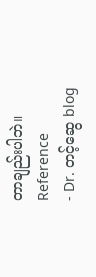တာချည်းပါဘဲ။
Reference
- Dr. တင့်ဆွေ blog